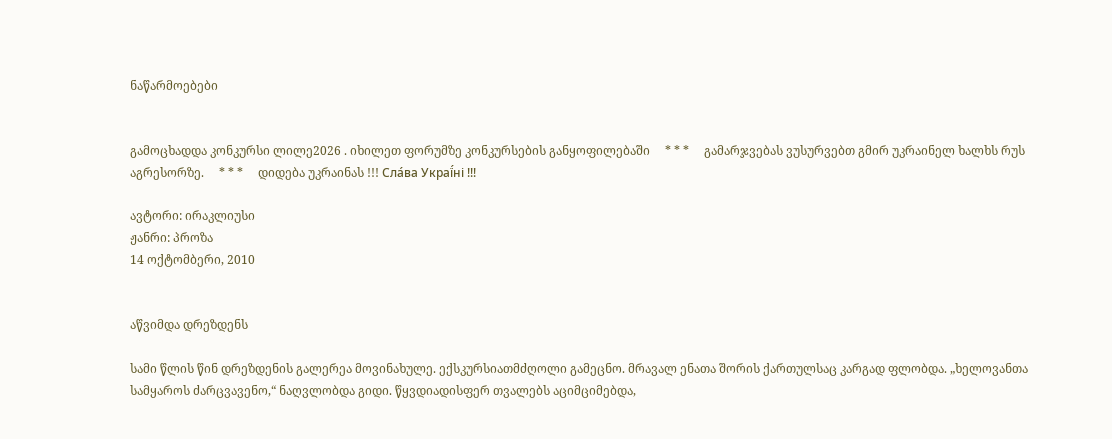ნაწარმოებები


გამოცხადდა კონკურსი ლილე2026 . იხილეთ ფორუმზე კონკურსების განყოფილებაში     * * *     გამარჯვებას ვუსურვებთ გმირ უკრაინელ ხალხს რუს აგრესორზე.     * * *     დიდება უკრაინას !!! Сла́ва Украї́ні !!!

ავტორი: ირაკლიუსი
ჟანრი: პროზა
14 ოქტომბერი, 2010


აწვიმდა დრეზდენს

სამი წლის წინ დრეზდენის გალერეა მოვინახულე. ექსკურსიათმძღოლი გამეცნო. მრავალ ენათა შორის ქართულსაც კარგად ფლობდა. „ხელოვანთა სამყაროს ძარცვავენო,“ ნაღვლობდა გიდი. წყვდიადისფერ თვალებს აციმციმებდა,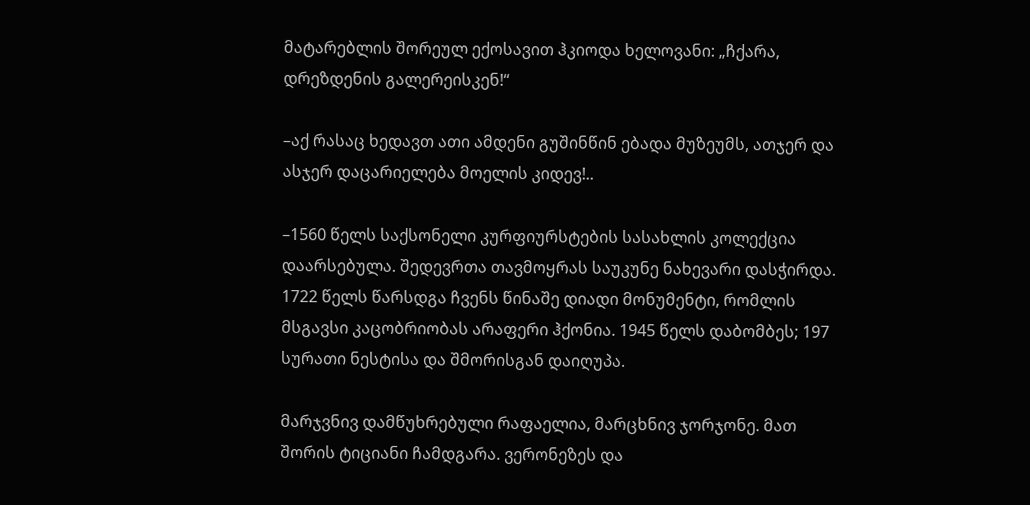მატარებლის შორეულ ექოსავით ჰკიოდა ხელოვანი: „ჩქარა, დრეზდენის გალერეისკენ!“

–აქ რასაც ხედავთ ათი ამდენი გუშინწინ ებადა მუზეუმს, ათჯერ და ასჯერ დაცარიელება მოელის კიდევ!..

–1560 წელს საქსონელი კურფიურსტების სასახლის კოლექცია დაარსებულა. შედევრთა თავმოყრას საუკუნე ნახევარი დასჭირდა. 1722 წელს წარსდგა ჩვენს წინაშე დიადი მონუმენტი, რომლის მსგავსი კაცობრიობას არაფერი ჰქონია. 1945 წელს დაბომბეს; 197 სურათი ნესტისა და შმორისგან დაიღუპა.

მარჯვნივ დამწუხრებული რაფაელია, მარცხნივ ჯორჯონე. მათ შორის ტიციანი ჩამდგარა. ვერონეზეს და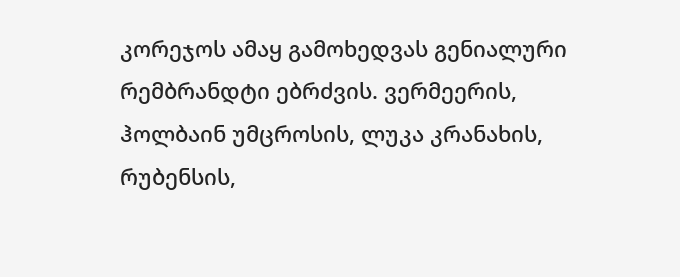კორეჯოს ამაყ გამოხედვას გენიალური რემბრანდტი ებრძვის. ვერმეერის, ჰოლბაინ უმცროსის, ლუკა კრანახის, რუბენსის,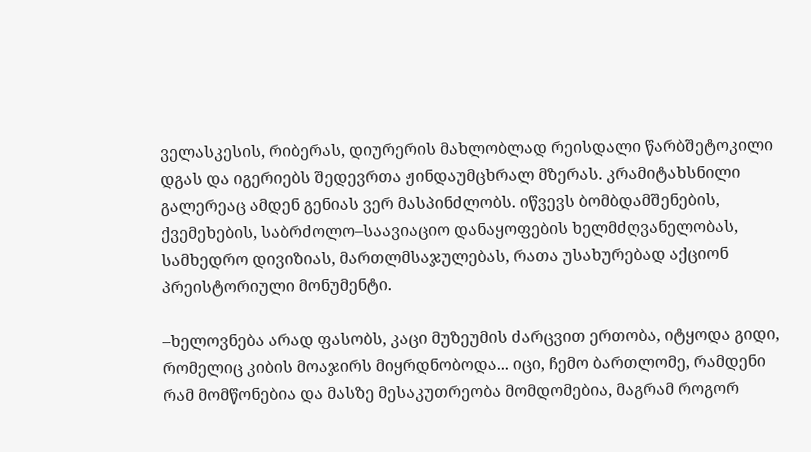ველასკესის, რიბერას, დიურერის მახლობლად რეისდალი წარბშეტოკილი დგას და იგერიებს შედევრთა ჟინდაუმცხრალ მზერას. კრამიტახსნილი გალერეაც ამდენ გენიას ვერ მასპინძლობს. იწვევს ბომბდამშენების, ქვემეხების, საბრძოლო–საავიაციო დანაყოფების ხელმძღვანელობას, სამხედრო დივიზიას, მართლმსაჯულებას, რათა უსახურებად აქციონ პრეისტორიული მონუმენტი.

–ხელოვნება არად ფასობს, კაცი მუზეუმის ძარცვით ერთობა, იტყოდა გიდი, რომელიც კიბის მოაჯირს მიყრდნობოდა... იცი, ჩემო ბართლომე, რამდენი რამ მომწონებია და მასზე მესაკუთრეობა მომდომებია, მაგრამ როგორ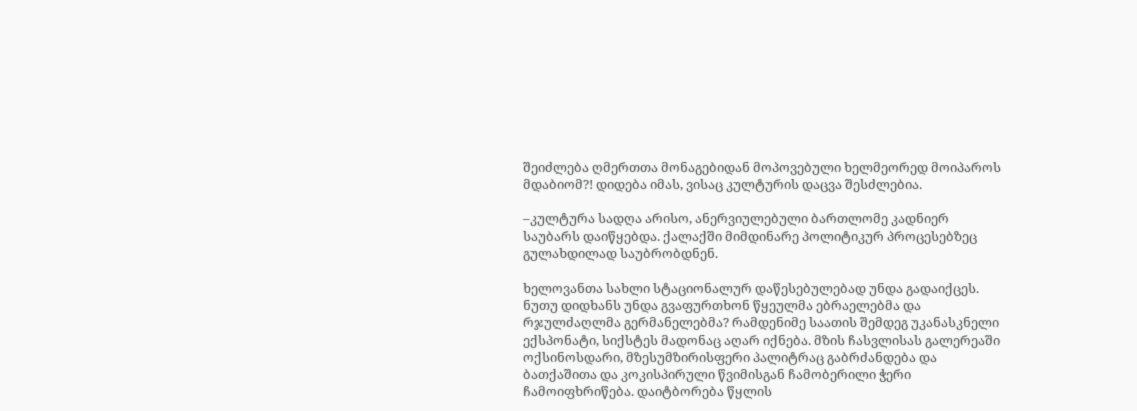შეიძლება ღმერთთა მონაგებიდან მოპოვებული ხელმეორედ მოიპაროს მდაბიომ?! დიდება იმას, ვისაც კულტურის დაცვა შესძლებია.

–კულტურა სადღა არისო, ანერვიულებული ბართლომე კადნიერ საუბარს დაიწყებდა. ქალაქში მიმდინარე პოლიტიკურ პროცესებზეც გულახდილად საუბრობდნენ.

ხელოვანთა სახლი სტაციონალურ დაწესებულებად უნდა გადაიქცეს. ნუთუ დიდხანს უნდა გვაფურთხონ წყეულმა ებრაელებმა და რჯულძაღლმა გერმანელებმა? რამდენიმე საათის შემდეგ უკანასკნელი ექსპონატი, სიქსტეს მადონაც აღარ იქნება. მზის ჩასვლისას გალერეაში ოქსინოსდარი, მზესუმზირისფერი პალიტრაც გაბრძანდება და ბათქაშითა და კოკისპირული წვიმისგან ჩამობერილი ჭერი ჩამოიფხრიწება. დაიტბორება წყლის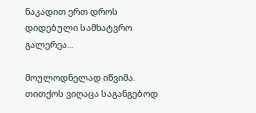ნაკადით ერთ დროს დიდებული სამხატვრო გალერეა...

მოულოდნელად იწვიმა. თითქოს ვიღაცა საგანგებოდ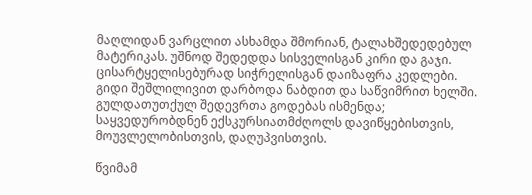მაღლიდან ვარცლით ასხამდა შმორიან, ტალახშედედებულ მატერიკას. უშნოდ შედედდა სისველისგან კირი და გაჯი. ცისარტყელისებურად სიჭრელისგან დაიზაფრა კედლები. გიდი შეშლილივით დარბოდა ნაბდით და საწვიმრით ხელში. გულდათუთქულ შედევრთა გოდებას ისმენდა; საყვედურობდნენ ექსკურსიათმძღოლს დავიწყებისთვის, მოუვლელობისთვის, დაღუპვისთვის.

წვიმამ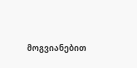მოგვიანებით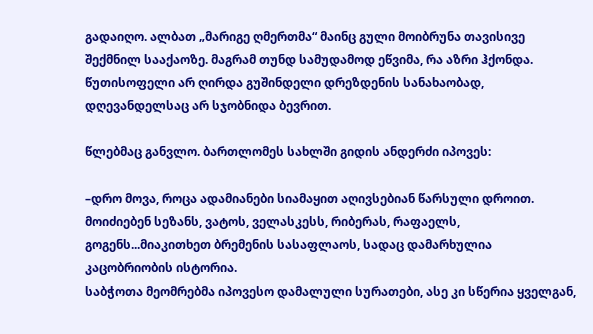გადაიღო. ალბათ „მარიგე ღმერთმა“ მაინც გული მოიბრუნა თავისივე შექმნილ სააქაოზე. მაგრამ თუნდ სამუდამოდ ეწვიმა, რა აზრი ჰქონდა. წუთისოფელი არ ღირდა გუშინდელი დრეზდენის სანახაობად, დღევანდელსაც არ სჯობნიდა ბევრით.

წლებმაც განვლო. ბართლომეს სახლში გიდის ანდერძი იპოვეს:

–დრო მოვა, როცა ადამიანები სიამაყით აღივსებიან წარსული დროით. მოიძიებენ სეზანს, ვატოს, ველასკესს, რიბერას, რაფაელს, გოგენს...მიაკითხეთ ბრემენის სასაფლაოს, სადაც დამარხულია კაცობრიობის ისტორია.
საბჭოთა მეომრებმა იპოვესო დამალული სურათები, ასე კი სწერია ყველგან,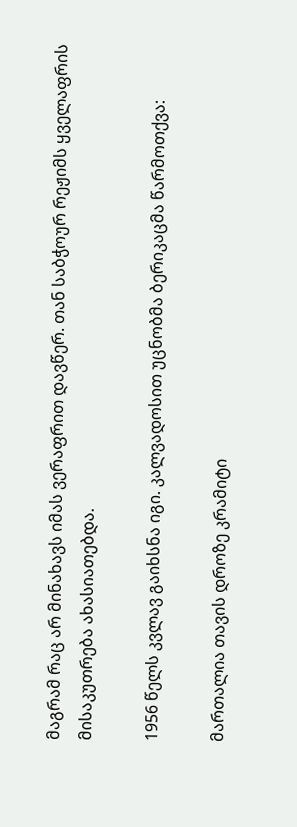მაგრამ რაც არ მინახავს იმას ვერაფრით დავწერ. თან საბჭოურ რეჟიმს ყველაფრის მისაკუთრება ახასიათებდა.

1956 წელს კვლავ გაიხსნა იგი. კალვადოსით უცნობმა ბერიკაცმა წარმოთქვა:

მართალია თავის დროზე კრამიტი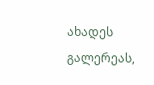ახადეს გალერეას,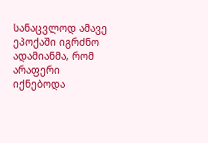სანაცვლოდ ამავე ეპოქაში იგრძნო ადამიანმა, რომ არაფერი იქნებოდა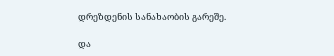დრეზდენის სანახაობის გარეშე.

და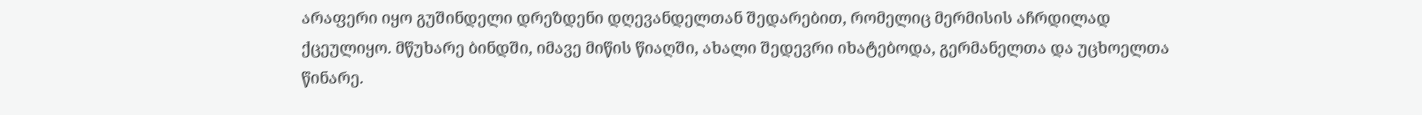არაფერი იყო გუშინდელი დრეზდენი დღევანდელთან შედარებით, რომელიც მერმისის აჩრდილად ქცეულიყო. მწუხარე ბინდში, იმავე მიწის წიაღში, ახალი შედევრი იხატებოდა, გერმანელთა და უცხოელთა წინარე.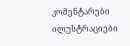კომენტარები ილუსტრაციები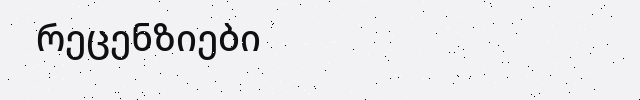რეცენზიები